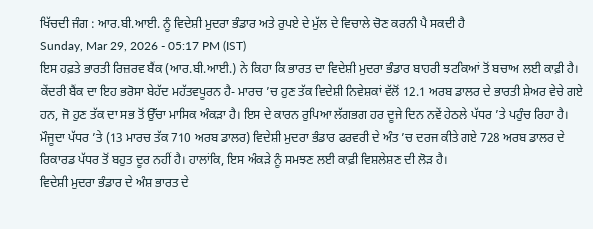ਖਿੱਚਦੀ ਜੰਗ : ਆਰ.ਬੀ.ਆਈ. ਨੂੰ ਵਿਦੇਸ਼ੀ ਮੁਦਰਾ ਭੰਡਾਰ ਅਤੇ ਰੁਪਏ ਦੇ ਮੁੱਲ ਦੇ ਵਿਚਾਲੇ ਚੋਣ ਕਰਨੀ ਪੈ ਸਕਦੀ ਹੈ
Sunday, Mar 29, 2026 - 05:17 PM (IST)
ਇਸ ਹਫ਼ਤੇ ਭਾਰਤੀ ਰਿਜ਼ਰਵ ਬੈਂਕ (ਆਰ.ਬੀ.ਆਈ.) ਨੇ ਕਿਹਾ ਕਿ ਭਾਰਤ ਦਾ ਵਿਦੇਸ਼ੀ ਮੁਦਰਾ ਭੰਡਾਰ ਬਾਹਰੀ ਝਟਕਿਆਂ ਤੋਂ ਬਚਾਅ ਲਈ ਕਾਫ਼ੀ ਹੈ। ਕੇਂਦਰੀ ਬੈਂਕ ਦਾ ਇਹ ਭਰੋਸਾ ਬੇਹੱਦ ਮਹੱਤਵਪੂਰਨ ਹੈ- ਮਾਰਚ ’ਚ ਹੁਣ ਤੱਕ ਵਿਦੇਸ਼ੀ ਨਿਵੇਸ਼ਕਾਂ ਵੱਲੋਂ 12.1 ਅਰਬ ਡਾਲਰ ਦੇ ਭਾਰਤੀ ਸ਼ੇਅਰ ਵੇਚੇ ਗਏ ਹਨ, ਜੋ ਹੁਣ ਤੱਕ ਦਾ ਸਭ ਤੋਂ ਉੱਚਾ ਮਾਸਿਕ ਅੰਕੜਾ ਹੈ। ਇਸ ਦੇ ਕਾਰਨ ਰੁਪਿਆ ਲੱਗਭਗ ਹਰ ਦੂਜੇ ਦਿਨ ਨਵੇਂ ਹੇਠਲੇ ਪੱਧਰ ’ਤੇ ਪਹੁੰਚ ਰਿਹਾ ਹੈ। ਮੌਜੂਦਾ ਪੱਧਰ ’ਤੇ (13 ਮਾਰਚ ਤੱਕ 710 ਅਰਬ ਡਾਲਰ) ਵਿਦੇਸ਼ੀ ਮੁਦਰਾ ਭੰਡਾਰ ਫਰਵਰੀ ਦੇ ਅੰਤ ’ਚ ਦਰਜ ਕੀਤੇ ਗਏ 728 ਅਰਬ ਡਾਲਰ ਦੇ ਰਿਕਾਰਡ ਪੱਧਰ ਤੋਂ ਬਹੁਤ ਦੂਰ ਨਹੀਂ ਹੈ। ਹਾਲਾਂਕਿ, ਇਸ ਅੰਕੜੇ ਨੂੰ ਸਮਝਣ ਲਈ ਕਾਫ਼ੀ ਵਿਸ਼ਲੇਸ਼ਣ ਦੀ ਲੋੜ ਹੈ।
ਵਿਦੇਸ਼ੀ ਮੁਦਰਾ ਭੰਡਾਰ ਦੇ ਅੰਸ਼ ਭਾਰਤ ਦੇ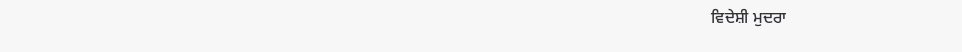ਵਿਦੇਸ਼ੀ ਮੁਦਰਾ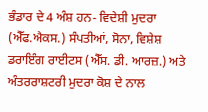ਭੰਡਾਰ ਦੇ 4 ਅੰਸ਼ ਹਨ- ਵਿਦੇਸ਼ੀ ਮੁਦਰਾ (ਐੱਫ.ਐਕਸ.) ਸੰਪਤੀਆਂ, ਸੋਨਾ, ਵਿਸ਼ੇਸ਼ ਡਰਾਇੰਗ ਰਾਈਟਸ (ਐੱਸ. ਡੀ. ਆਰਜ਼.) ਅਤੇ ਅੰਤਰਰਾਸ਼ਟਰੀ ਮੁਦਰਾ ਕੋਸ਼ ਦੇ ਨਾਲ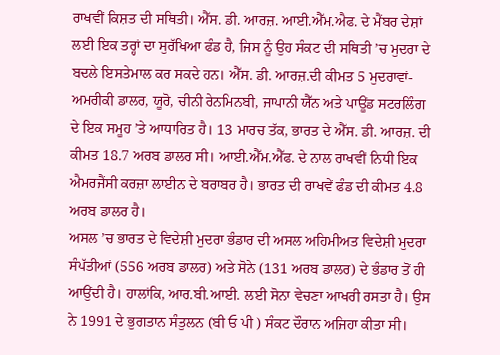ਰਾਖਵੀਂ ਕਿਸ਼ਤ ਦੀ ਸਥਿਤੀ। ਐੱਸ. ਡੀ. ਆਰਜ਼. ਆਈ.ਐੱਮ.ਐਫ. ਦੇ ਮੈਂਬਰ ਦੇਸ਼ਾਂ ਲਈ ਇਕ ਤਰ੍ਹਾਂ ਦਾ ਸੁਰੱਖਿਆ ਫੰਡ ਹੈ, ਜਿਸ ਨੂੰ ਉਹ ਸੰਕਟ ਦੀ ਸਥਿਤੀ ’ਚ ਮੁਦਰਾ ਦੇ ਬਦਲੇ ਇਸਤੇਮਾਲ ਕਰ ਸਕਦੇ ਹਨ। ਐੱਸ. ਡੀ. ਆਰਜ਼.ਦੀ ਕੀਮਤ 5 ਮੁਦਰਾਵਾਂ- ਅਮਰੀਕੀ ਡਾਲਰ, ਯੂਰੋ, ਚੀਨੀ ਰੇਨਮਿਨਬੀ, ਜਾਪਾਨੀ ਯੈੱਨ ਅਤੇ ਪਾਊਂਡ ਸਟਰਲਿੰਗ ਦੇ ਇਕ ਸਮੂਹ ’ਤੇ ਆਧਾਰਿਤ ਹੈ। 13 ਮਾਰਚ ਤੱਕ, ਭਾਰਤ ਦੇ ਐੱਸ. ਡੀ. ਆਰਜ਼. ਦੀ ਕੀਮਤ 18.7 ਅਰਬ ਡਾਲਰ ਸੀ। ਆਈ.ਐੱਮ.ਐੱਫ. ਦੇ ਨਾਲ ਰਾਖਵੀਂ ਨਿਧੀ ਇਕ ਐਮਰਜੈਂਸੀ ਕਰਜ਼ਾ ਲਾਈਨ ਦੇ ਬਰਾਬਰ ਹੈ। ਭਾਰਤ ਦੀ ਰਾਖਵੇਂ ਫੰਡ ਦੀ ਕੀਮਤ 4.8 ਅਰਬ ਡਾਲਰ ਹੈ।
ਅਸਲ ’ਚ ਭਾਰਤ ਦੇ ਵਿਦੇਸ਼ੀ ਮੁਦਰਾ ਭੰਡਾਰ ਦੀ ਅਸਲ ਅਹਿਮੀਅਤ ਵਿਦੇਸ਼ੀ ਮੁਦਰਾ ਸੰਪੱਤੀਆਂ (556 ਅਰਬ ਡਾਲਰ) ਅਤੇ ਸੋਨੇ (131 ਅਰਬ ਡਾਲਰ) ਦੇ ਭੰਡਾਰ ਤੋਂ ਹੀ ਆਉਂਦੀ ਹੈ। ਹਾਲਾਂਕਿ, ਆਰ.ਬੀ.ਆਈ. ਲਈ ਸੋਨਾ ਵੇਚਣਾ ਆਖਰੀ ਰਸਤਾ ਹੈ। ਉਸ ਨੇ 1991 ਦੇ ਭੁਗਤਾਨ ਸੰਤੁਲਨ (ਬੀ ਓ ਪੀ ) ਸੰਕਟ ਦੌਰਾਨ ਅਜਿਹਾ ਕੀਤਾ ਸੀ।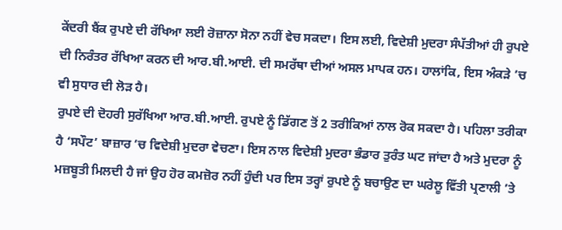ਕੇਂਦਰੀ ਬੈਂਕ ਰੁਪਏ ਦੀ ਰੱਖਿਆ ਲਈ ਰੋਜ਼ਾਨਾ ਸੋਨਾ ਨਹੀਂ ਵੇਚ ਸਕਦਾ। ਇਸ ਲਈ, ਵਿਦੇਸ਼ੀ ਮੁਦਰਾ ਸੰਪੱਤੀਆਂ ਹੀ ਰੁਪਏ ਦੀ ਨਿਰੰਤਰ ਰੱਖਿਆ ਕਰਨ ਦੀ ਆਰ.ਬੀ.ਆਈ. ਦੀ ਸਮਰੱਥਾ ਦੀਆਂ ਅਸਲ ਮਾਪਕ ਹਨ। ਹਾਲਾਂਕਿ, ਇਸ ਅੰਕੜੇ ’ਚ ਵੀ ਸੁਧਾਰ ਦੀ ਲੋੜ ਹੈ।
ਰੁਪਏ ਦੀ ਦੋਹਰੀ ਸੁਰੱਖਿਆ ਆਰ.ਬੀ.ਆਈ. ਰੁਪਏ ਨੂੰ ਡਿੱਗਣ ਤੋਂ 2 ਤਰੀਕਿਆਂ ਨਾਲ ਰੋਕ ਸਕਦਾ ਹੈ। ਪਹਿਲਾ ਤਰੀਕਾ ਹੈ ‘ਸਪੌਟ’ ਬਾਜ਼ਾਰ ’ਚ ਵਿਦੇਸ਼ੀ ਮੁਦਰਾ ਵੇਚਣਾ। ਇਸ ਨਾਲ ਵਿਦੇਸ਼ੀ ਮੁਦਰਾ ਭੰਡਾਰ ਤੁਰੰਤ ਘਟ ਜਾਂਦਾ ਹੈ ਅਤੇ ਮੁਦਰਾ ਨੂੰ ਮਜ਼ਬੂਤੀ ਮਿਲਦੀ ਹੈ ਜਾਂ ਉਹ ਹੋਰ ਕਮਜ਼ੋਰ ਨਹੀਂ ਹੁੰਦੀ ਪਰ ਇਸ ਤਰ੍ਹਾਂ ਰੁਪਏ ਨੂੰ ਬਚਾਉਣ ਦਾ ਘਰੇਲੂ ਵਿੱਤੀ ਪ੍ਰਣਾਲੀ ’ਤੇ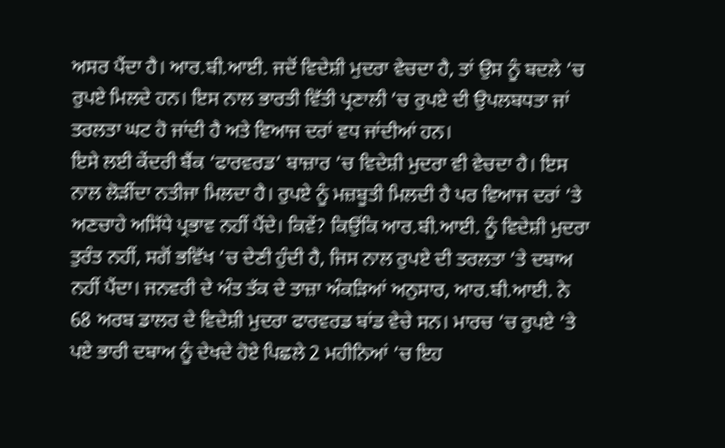ਅਸਰ ਪੈਂਦਾ ਹੈ। ਆਰ.ਬੀ.ਆਈ. ਜਦੋਂ ਵਿਦੇਸ਼ੀ ਮੁਦਰਾ ਵੇਚਦਾ ਹੈ, ਤਾਂ ਉਸ ਨੂੰ ਬਦਲੇ ’ਚ ਰੁਪਏ ਮਿਲਦੇ ਹਨ। ਇਸ ਨਾਲ ਭਾਰਤੀ ਵਿੱਤੀ ਪ੍ਰਣਾਲੀ ’ਚ ਰੁਪਏ ਦੀ ਉਪਲਬਧਤਾ ਜਾਂ ਤਰਲਤਾ ਘਟ ਹੋ ਜਾਂਦੀ ਹੈ ਅਤੇ ਵਿਆਜ ਦਰਾਂ ਵਧ ਜਾਂਦੀਆਂ ਹਨ।
ਇਸੇ ਲਈ ਕੇਂਦਰੀ ਬੈਂਕ ‘ਫਾਰਵਰਡ’ ਬਾਜ਼ਾਰ ’ਚ ਵਿਦੇਸ਼ੀ ਮੁਦਰਾ ਵੀ ਵੇਚਦਾ ਹੈ। ਇਸ ਨਾਲ ਲੋੜੀਂਦਾ ਨਤੀਜਾ ਮਿਲਦਾ ਹੈ। ਰੁਪਏ ਨੂੰ ਮਜ਼ਬੂਤੀ ਮਿਲਦੀ ਹੈ ਪਰ ਵਿਆਜ ਦਰਾਂ ’ਤੇ ਅਣਚਾਹੇ ਅਸਿੱਧੇ ਪ੍ਰਭਾਵ ਨਹੀਂ ਪੈਂਦੇ। ਕਿਵੇਂ? ਕਿਉਂਕਿ ਆਰ.ਬੀ.ਆਈ. ਨੂੰ ਵਿਦੇਸ਼ੀ ਮੁਦਰਾ ਤੁਰੰਤ ਨਹੀਂ, ਸਗੋਂ ਭਵਿੱਖ ’ਚ ਦੇਣੀ ਹੁੰਦੀ ਹੈ, ਜਿਸ ਨਾਲ ਰੁਪਏ ਦੀ ਤਰਲਤਾ ’ਤੇ ਦਬਾਅ ਨਹੀਂ ਪੈਂਦਾ। ਜਨਵਰੀ ਦੇ ਅੰਤ ਤੱਕ ਦੇ ਤਾਜ਼ਾ ਅੰਕੜਿਆਂ ਅਨੁਸਾਰ, ਆਰ.ਬੀ.ਆਈ. ਨੇ 68 ਅਰਬ ਡਾਲਰ ਦੇ ਵਿਦੇਸ਼ੀ ਮੁਦਰਾ ਫਾਰਵਰਡ ਬਾਂਡ ਵੇਚੇ ਸਨ। ਮਾਰਚ ’ਚ ਰੁਪਏ ’ਤੇ ਪਏ ਭਾਰੀ ਦਬਾਅ ਨੂੰ ਦੇਖਦੇ ਹੋਏ ਪਿਛਲੇ 2 ਮਹੀਨਿਆਂ ’ਚ ਇਹ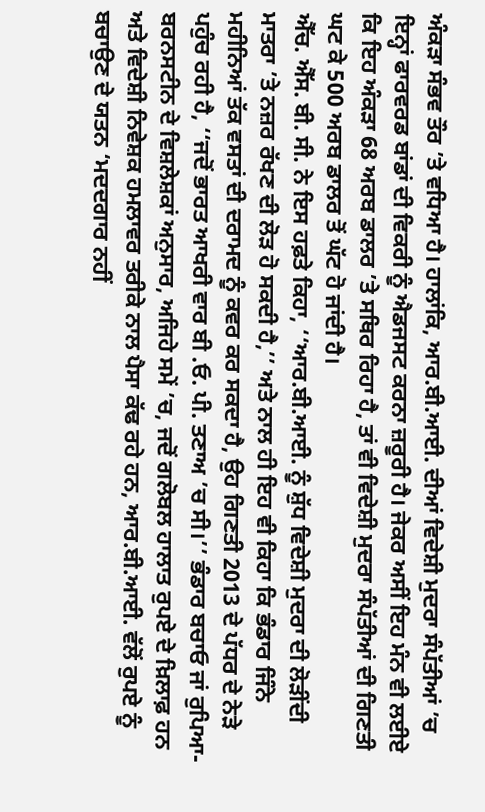ਅੰਕੜਾ ਸੰਭਵ ਤੌਰ ’ਤੇ ਵਧਿਆ ਹੈ। ਹਾਲਾਂਕਿ, ਆਰ.ਬੀ.ਆਈ. ਦੀਆਂ ਵਿਦੇਸ਼ੀ ਮੁਦਰਾ ਸੰਪੱਤੀਆਂ ’ਚ ਇਨ੍ਹਾਂ ਫਾਰਵਰਡ ਬਾਂਡਾਂ ਦੀ ਵਿਕਰੀ ਨੂੰ ਐਡਜਸਟ ਕਰਨਾ ਜ਼ਰੂਰੀ ਹੈ। ਜੇਕਰ ਅਸੀਂ ਇਹ ਮੰਨ ਵੀ ਲਈਏ ਕਿ ਇਹ ਅੰਕੜਾ 68 ਅਰਬ ਡਾਲਰ ’ਤੇ ਸਥਿਰ ਰਿਹਾ ਹੈ, ਤਾਂ ਵੀ ਵਿਦੇਸ਼ੀ ਮੁਦਰਾ ਸੰਪੱਤੀਆਂ ਦੀ ਗਿਣਤੀ ਘਟ ਕੇ 500 ਅਰਬ ਡਾਲਰ ਤੋਂ ਘੱਟ ਹੋ ਜਾਂਦੀ ਹੈ।
ਐੱਚ. ਐੱਸ. ਬੀ. ਸੀ. ਨੇ ਇਸ ਹਫ਼ਤੇ ਕਿਹਾ, ‘‘ਆਰ.ਬੀ.ਆਈ. ਨੂੰ ਸ਼ੁੱਧ ਵਿਦੇਸ਼ੀ ਮੁਦਰਾ ਦੀ ਲੋੜੀਂਦੀ ਮਾਤਰਾ ’ਤੇ ਨਜ਼ਰ ਰੱਖਣ ਦੀ ਲੋੜ ਹੋ ਸਕਦੀ ਹੈ,’’ ਅਤੇ ਨਾਲ ਹੀ ਇਹ ਵੀ ਕਿਹਾ ਕਿ ਭੰਡਾਰ ਜਿੰਨੇ ਮਹੀਨਿਆਂ ਤੱਕ ਵਸਤਾਂ ਦੀ ਦਰਾਮਦ ਨੂੰ ਕਵਰ ਕਰ ਸਕਦਾ ਹੈ, ਉਹ ਗਿਣਤੀ 2013 ਦੇ ਪੱਧਰ ਦੇ ਨੇੜੇ ਪਹੁੰਚ ਰਹੀ ਹੈ, ‘‘ਜਦੋਂ ਭਾਰਤ ਆਖਰੀ ਵਾਰ ਬੀ .ਓ. ਪੀ. ਤਣਾਅ ’ਚ ਸੀ।’’ ਭੰਡਾਰ ਬਚਾਓ ਜਾਂ ਰੁਪਿਆ- ਬਰਨਸਟੀਨ ਦੇ ਵਿਸ਼ਲੇਸ਼ਕਾਂ ਅਨੁਸਾਰ, ਅਜਿਹੇ ਸਮੇਂ ’ਚ, ਜਦੋਂ ਗਲੋਬਲ ਹਾਲਾਤ ਰੁਪਏ ਦੇ ਖ਼ਿਲਾਫ਼ ਹਨ ਅਤੇ ਵਿਦੇਸ਼ੀ ਨਿਵੇਸ਼ਕ ਹਮਲਾਵਰ ਤਰੀਕੇ ਨਾਲ ਪੈਸਾ ਕੱਢ ਰਹੇ ਹਨ, ਆਰ.ਬੀ.ਆਈ. ਵੱਲੋਂ ਰੁਪਏ ਨੂੰ ਬਚਾਉਣ ਦੇ ਯਤਨ ‘ਮਦਦਗਾਰ ਨਹੀਂ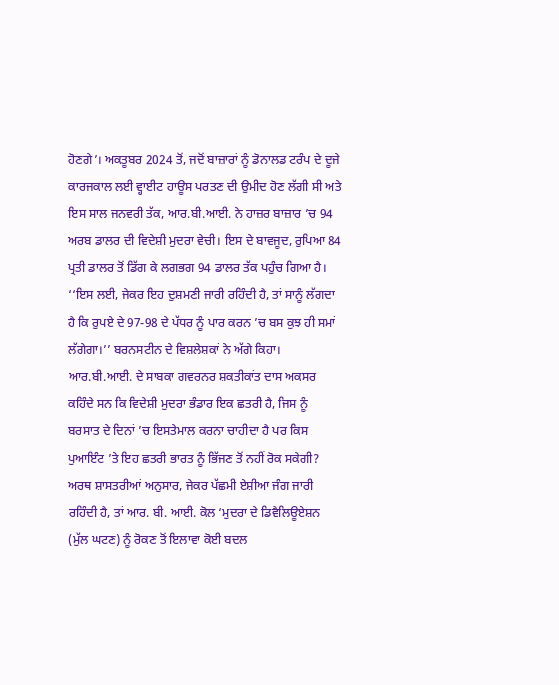ਹੋਣਗੇ’। ਅਕਤੂਬਰ 2024 ਤੋਂ, ਜਦੋਂ ਬਾਜ਼ਾਰਾਂ ਨੂੰ ਡੋਨਾਲਡ ਟਰੰਪ ਦੇ ਦੂਜੇ ਕਾਰਜਕਾਲ ਲਈ ਵ੍ਹਾਈਟ ਹਾਊਸ ਪਰਤਣ ਦੀ ਉਮੀਦ ਹੋਣ ਲੱਗੀ ਸੀ ਅਤੇ ਇਸ ਸਾਲ ਜਨਵਰੀ ਤੱਕ, ਆਰ.ਬੀ.ਆਈ. ਨੇ ਹਾਜ਼ਰ ਬਾਜ਼ਾਰ ’ਚ 94 ਅਰਬ ਡਾਲਰ ਦੀ ਵਿਦੇਸ਼ੀ ਮੁਦਰਾ ਵੇਚੀ। ਇਸ ਦੇ ਬਾਵਜੂਦ, ਰੁਪਿਆ 84 ਪ੍ਰਤੀ ਡਾਲਰ ਤੋਂ ਡਿੱਗ ਕੇ ਲਗਭਗ 94 ਡਾਲਰ ਤੱਕ ਪਹੁੰਚ ਗਿਆ ਹੈ।
‘‘ਇਸ ਲਈ, ਜੇਕਰ ਇਹ ਦੁਸ਼ਮਣੀ ਜਾਰੀ ਰਹਿੰਦੀ ਹੈ, ਤਾਂ ਸਾਨੂੰ ਲੱਗਦਾ ਹੈ ਕਿ ਰੁਪਏ ਦੇ 97-98 ਦੇ ਪੱਧਰ ਨੂੰ ਪਾਰ ਕਰਨ ’ਚ ਬਸ ਕੁਝ ਹੀ ਸਮਾਂ ਲੱਗੇਗਾ।’’ ਬਰਨਸਟੀਨ ਦੇ ਵਿਸ਼ਲੇਸ਼ਕਾਂ ਨੇ ਅੱਗੇ ਕਿਹਾ। ਆਰ.ਬੀ.ਆਈ. ਦੇ ਸਾਬਕਾ ਗਵਰਨਰ ਸ਼ਕਤੀਕਾਂਤ ਦਾਸ ਅਕਸਰ ਕਹਿੰਦੇ ਸਨ ਕਿ ਵਿਦੇਸ਼ੀ ਮੁਦਰਾ ਭੰਡਾਰ ਇਕ ਛਤਰੀ ਹੈ, ਜਿਸ ਨੂੰ ਬਰਸਾਤ ਦੇ ਦਿਨਾਂ ’ਚ ਇਸਤੇਮਾਲ ਕਰਨਾ ਚਾਹੀਦਾ ਹੈ ਪਰ ਕਿਸ ਪੁਆਇੰਟ ’ਤੇ ਇਹ ਛਤਰੀ ਭਾਰਤ ਨੂੰ ਭਿੱਜਣ ਤੋਂ ਨਹੀਂ ਰੋਕ ਸਕੇਗੀ? ਅਰਥ ਸ਼ਾਸਤਰੀਆਂ ਅਨੁਸਾਰ, ਜੇਕਰ ਪੱਛਮੀ ਏਸ਼ੀਆ ਜੰਗ ਜਾਰੀ ਰਹਿੰਦੀ ਹੈ, ਤਾਂ ਆਰ. ਬੀ. ਆਈ. ਕੋਲ ‘ਮੁਦਰਾ ਦੇ ਡਿਵੈਲਿਊਏਸ਼ਨ (ਮੁੱਲ ਘਟਣ) ਨੂੰ ਰੋਕਣ ਤੋਂ ਇਲਾਵਾ ਕੋਈ ਬਦਲ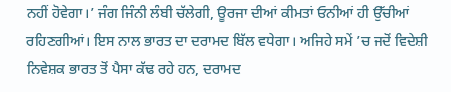ਨਹੀਂ ਹੋਵੇਗਾ।’ ਜੰਗ ਜਿੰਨੀ ਲੰਬੀ ਚੱਲੇਗੀ, ਊਰਜਾ ਦੀਆਂ ਕੀਮਤਾਂ ਓਨੀਆਂ ਹੀ ਉੱਚੀਆਂ ਰਹਿਣਗੀਆਂ। ਇਸ ਨਾਲ ਭਾਰਤ ਦਾ ਦਰਾਮਦ ਬਿੱਲ ਵਧੇਗਾ। ਅਜਿਹੇ ਸਮੇਂ ’ਚ ਜਦੋਂ ਵਿਦੇਸ਼ੀ ਨਿਵੇਸ਼ਕ ਭਾਰਤ ਤੋਂ ਪੈਸਾ ਕੱਢ ਰਹੇ ਹਨ, ਦਰਾਮਦ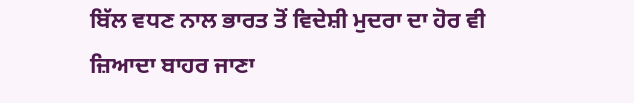ਬਿੱਲ ਵਧਣ ਨਾਲ ਭਾਰਤ ਤੋਂ ਵਿਦੇਸ਼ੀ ਮੁਦਰਾ ਦਾ ਹੋਰ ਵੀ ਜ਼ਿਆਦਾ ਬਾਹਰ ਜਾਣਾ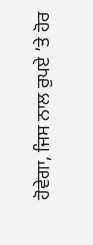ਹੋਵੇਗਾ, ਜਿਸ ਨਾਲ ਰੁਪਏ ’ਤੇ ਹੋਰ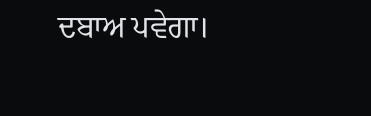ਦਬਾਅ ਪਵੇਗਾ।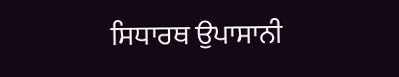ਸਿਧਾਰਥ ਉਪਾਸਾਨੀ